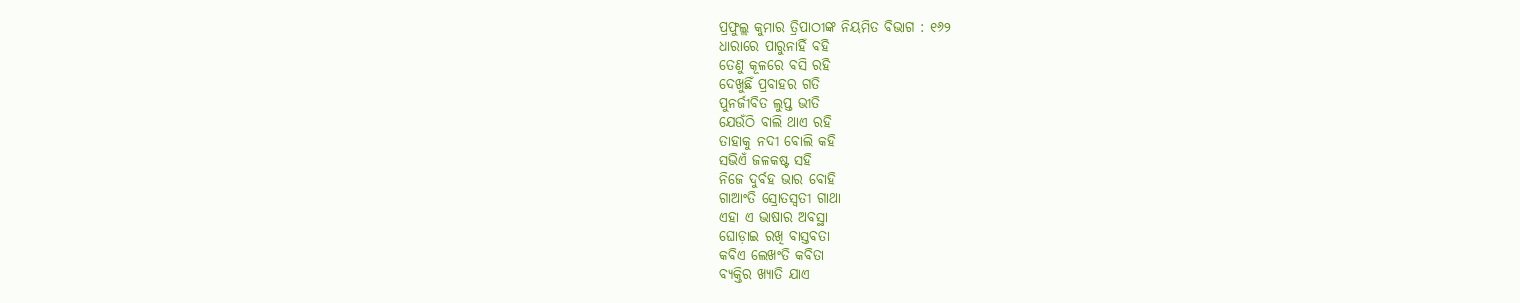ପ୍ରଫୁଲ୍ଲ କୁମାର ତ୍ରିପାଠୀଙ୍କ ନିୟମିତ ବିଭାଗ : ୧୬୨
ଧାରାରେ ପାରୁନାହିଁ ବହି
ତେଣୁ କୂଳରେ ବସି ରହି
ଦେଖୁଛିଁ ପ୍ରବାହର ଗତି
ପୁନର୍ଜୀବିତ ଲୁପ୍ତ ଭୀତି
ଯେଉଁଠି ବାଲି ଥାଏ ରହି
ତାହାକୁ ନଦୀ ବୋଲି କହି
ସଭିଏଁ ଜଳକଷ୍ଟ ସହି
ନିଜେ ଦୁର୍ବହ ଭାର ବୋହି
ଗାଆଂତି ସ୍ରୋତସ୍ୱତୀ ଗାଥା
ଏହା ଏ ଭାଷାର ଅବସ୍ଥା
ଘୋଡ଼ାଇ ରଖି ବାସ୍ତବତା
କବିଏ ଲେଖଂତି କବିତା
ବ୍ୟକ୍ତିର ଖ୍ୟାତି ଯାଏ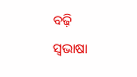ବଢ଼ି
ସ୍ବଭାଷା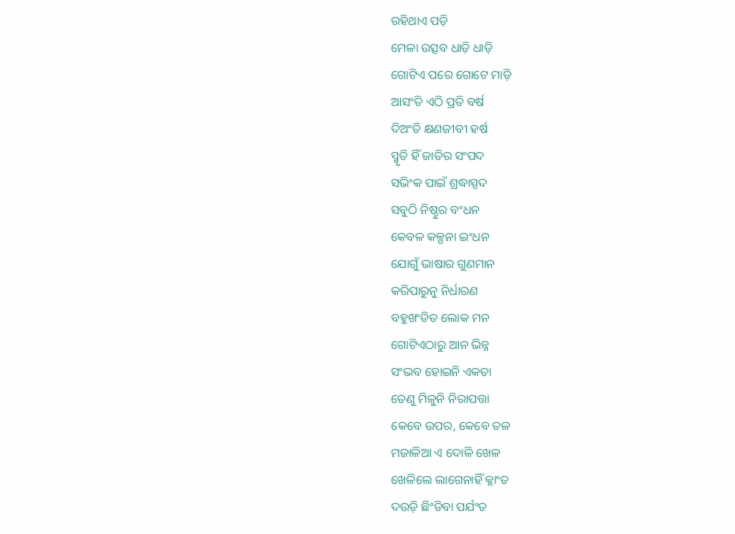ରହିଥାଏ ପଡ଼ି
ମେଳା ଉତ୍ସବ ଧାଡ଼ି ଧାଡ଼ି
ଗୋଟିଏ ପରେ ଗୋଟେ ମାଡ଼ି
ଆସଂତି ଏଠି ପ୍ରତି ବର୍ଷ
ଦିଅଂତି କ୍ଷଣଜୀବୀ ହର୍ଷ
ସ୍ମୃତି ହିଁ ଜାତିର ସଂପଦ
ସଭିଂକ ପାଇଁ ଶ୍ରଦ୍ଧାସ୍ପଦ
ସବୁଠି ନିଷ୍ଠୁର ବଂଧନ
କେବଳ କଳ୍ପନା ଇଂଧନ
ଯୋଗୁଁ ଭାଷାର ଗୁଣମାନ
କରିପାରୁନୁ ନିର୍ଧାରଣ
ବହୁଖଂଡିତ ଲୋକ ମନ
ଗୋଟିଏଠାରୁ ଆନ ଭିନ୍ନ
ସଂଭବ ହୋଇନି ଏକତା
ତେଣୁ ମିଳୁନି ନିରାପତ୍ତା
କେବେ ଉପର, କେବେ ତଳ
ମଜାଳିଆ ଏ ଦୋଳି ଖେଳ
ଖେଳିଲେ ଲାଗେନାହିଁ କ୍ଳାଂତ
ଦଉଡ଼ି ଛିଂଡିବା ପର୍ଯଂତ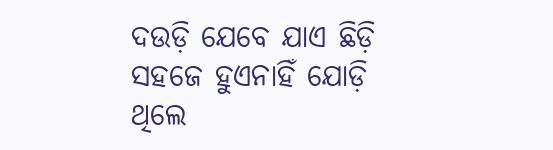ଦଉଡ଼ି ଯେବେ ଯାଏ ଛିଡ଼ି
ସହଜେ ହୁଏନାହିଁ ଯୋଡ଼ି
ଥିଲେ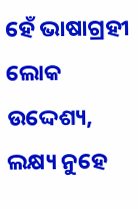ହେଁ ଭାଷାଗ୍ରହୀ ଲୋକ
ଉଦ୍ଦେଶ୍ୟ, ଲକ୍ଷ୍ୟ ନୁହେ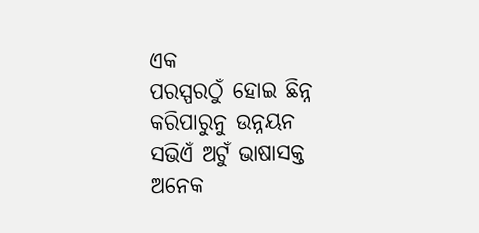ଏକ
ପରସ୍ପରଠୁଁ ହୋଇ ଛିନ୍ନ
କରିପାରୁନୁ ଉନ୍ନୟନ
ସଭିଏଁ ଅଟୁଁ ଭାଷାସକ୍ତ
ଅନେକ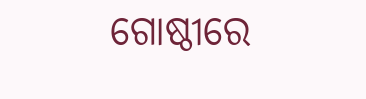ଗୋଷ୍ଠୀରେ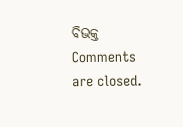ବିଭକ୍ତ
Comments are closed.